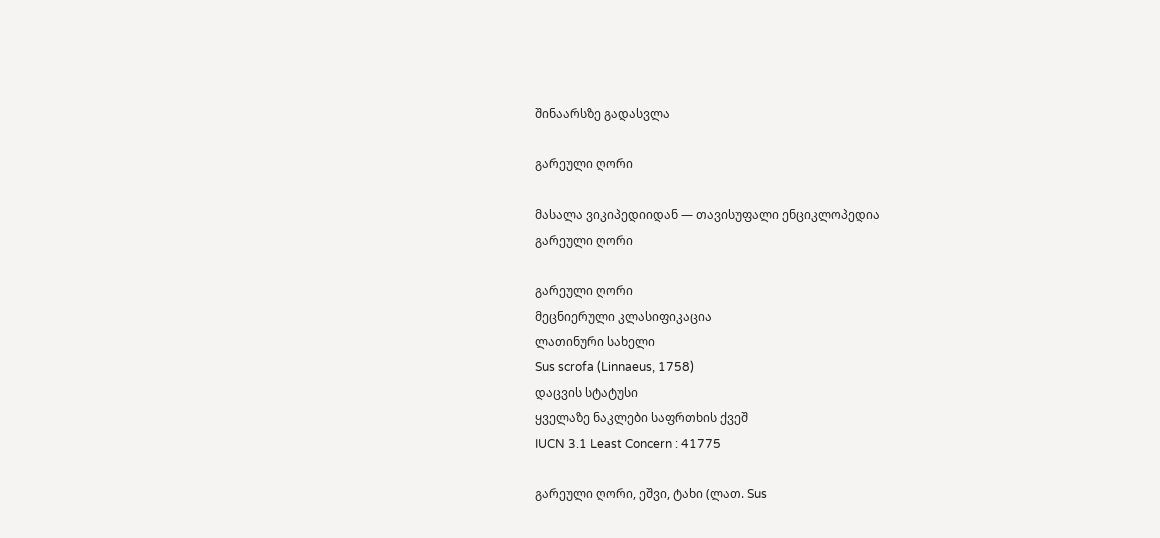შინაარსზე გადასვლა

გარეული ღორი

მასალა ვიკიპედიიდან — თავისუფალი ენციკლოპედია
გარეული ღორი

გარეული ღორი
მეცნიერული კლასიფიკაცია
ლათინური სახელი
Sus scrofa (Linnaeus, 1758)
დაცვის სტატუსი
ყველაზე ნაკლები საფრთხის ქვეშ
IUCN 3.1 Least Concern : 41775

გარეული ღორი, ეშვი, ტახი (ლათ. Sus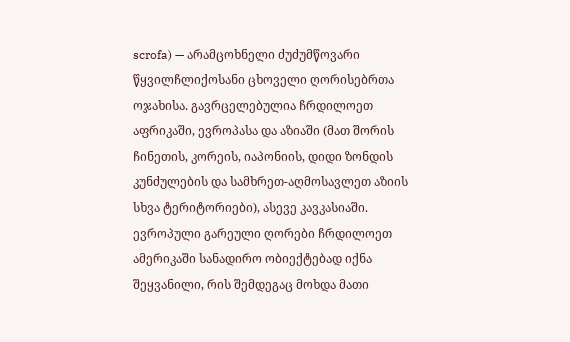scrofa) — არამცოხნელი ძუძუმწოვარი წყვილჩლიქოსანი ცხოველი ღორისებრთა ოჯახისა. გავრცელებულია ჩრდილოეთ აფრიკაში, ევროპასა და აზიაში (მათ შორის ჩინეთის, კორეის, იაპონიის, დიდი ზონდის კუნძულების და სამხრეთ-აღმოსავლეთ აზიის სხვა ტერიტორიები), ასევე კავკასიაში. ევროპული გარეული ღორები ჩრდილოეთ ამერიკაში სანადირო ობიექტებად იქნა შეყვანილი, რის შემდეგაც მოხდა მათი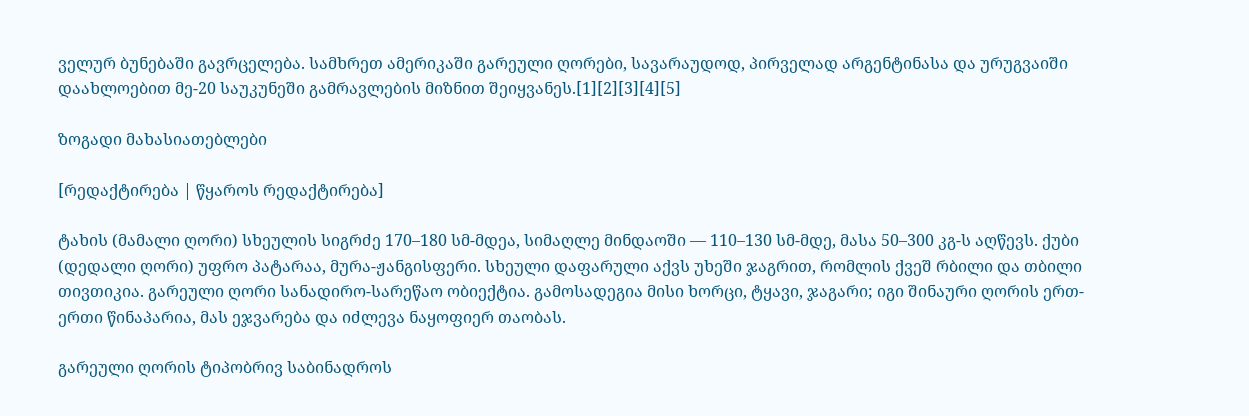ველურ ბუნებაში გავრცელება. სამხრეთ ამერიკაში გარეული ღორები, სავარაუდოდ, პირველად არგენტინასა და ურუგვაიში დაახლოებით მე-20 საუკუნეში გამრავლების მიზნით შეიყვანეს.[1][2][3][4][5]

ზოგადი მახასიათებლები

[რედაქტირება | წყაროს რედაქტირება]

ტახის (მამალი ღორი) სხეულის სიგრძე 170–180 სმ-მდეა, სიმაღლე მინდაოში — 110–130 სმ-მდე, მასა 50–300 კგ-ს აღწევს. ქუბი (დედალი ღორი) უფრო პატარაა, მურა-ჟანგისფერი. სხეული დაფარული აქვს უხეში ჯაგრით, რომლის ქვეშ რბილი და თბილი თივთიკია. გარეული ღორი სანადირო-სარეწაო ობიექტია. გამოსადეგია მისი ხორცი, ტყავი, ჯაგარი; იგი შინაური ღორის ერთ-ერთი წინაპარია, მას ეჯვარება და იძლევა ნაყოფიერ თაობას.

გარეული ღორის ტიპობრივ საბინადროს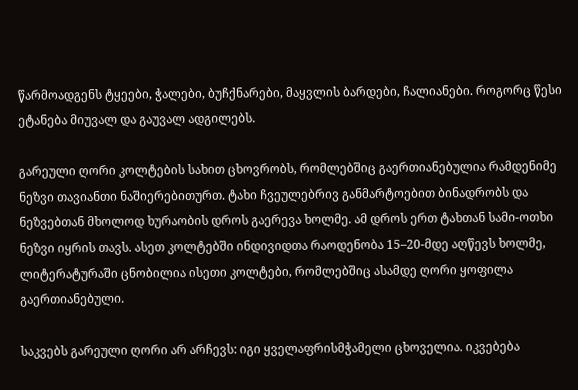წარმოადგენს ტყეები, ჭალები, ბუჩქნარები, მაყვლის ბარდები, ჩალიანები. როგორც წესი ეტანება მიუვალ და გაუვალ ადგილებს.

გარეული ღორი კოლტების სახით ცხოვრობს, რომლებშიც გაერთიანებულია რამდენიმე ნეზვი თავიანთი ნაშიერებითურთ. ტახი ჩვეულებრივ განმარტოებით ბინადრობს და ნეზვებთან მხოლოდ ხურაობის დროს გაერევა ხოლმე. ამ დროს ერთ ტახთან სამი-ოთხი ნეზვი იყრის თავს. ასეთ კოლტებში ინდივიდთა რაოდენობა 15–20-მდე აღწევს ხოლმე, ლიტერატურაში ცნობილია ისეთი კოლტები, რომლებშიც ასამდე ღორი ყოფილა გაერთიანებული.

საკვებს გარეული ღორი არ არჩევს: იგი ყველაფრისმჭამელი ცხოველია. იკვებება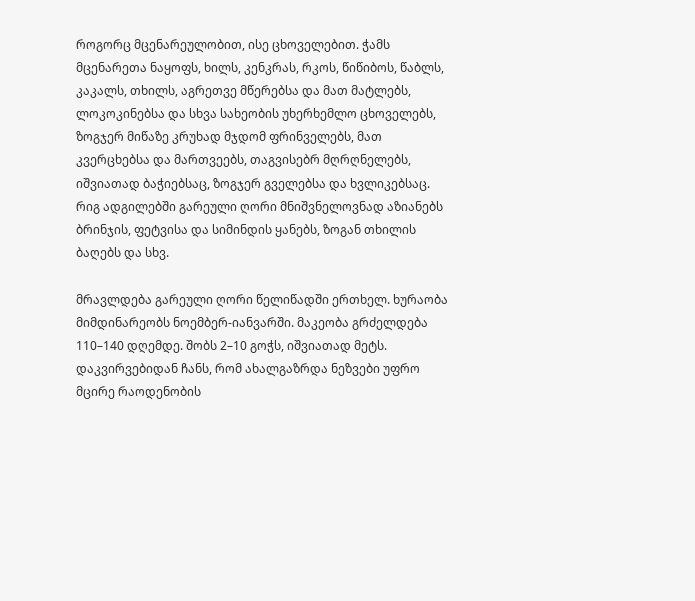როგორც მცენარეულობით, ისე ცხოველებით. ჭამს მცენარეთა ნაყოფს, ხილს, კენკრას, რკოს, წიწიბოს, წაბლს, კაკალს, თხილს, აგრეთვე მწერებსა და მათ მატლებს, ლოკოკინებსა და სხვა სახეობის უხერხემლო ცხოველებს, ზოგჯერ მიწაზე კრუხად მჯდომ ფრინველებს, მათ კვერცხებსა და მართვეებს, თაგვისებრ მღრღნელებს, იშვიათად ბაჭიებსაც, ზოგჯერ გველებსა და ხვლიკებსაც. რიგ ადგილებში გარეული ღორი მნიშვნელოვნად აზიანებს ბრინჯის, ფეტვისა და სიმინდის ყანებს, ზოგან თხილის ბაღებს და სხვ.

მრავლდება გარეული ღორი წელიწადში ერთხელ. ხურაობა მიმდინარეობს ნოემბერ-იანვარში. მაკეობა გრძელდება 110–140 დღემდე. შობს 2–10 გოჭს, იშვიათად მეტს. დაკვირვებიდან ჩანს, რომ ახალგაზრდა ნეზვები უფრო მცირე რაოდენობის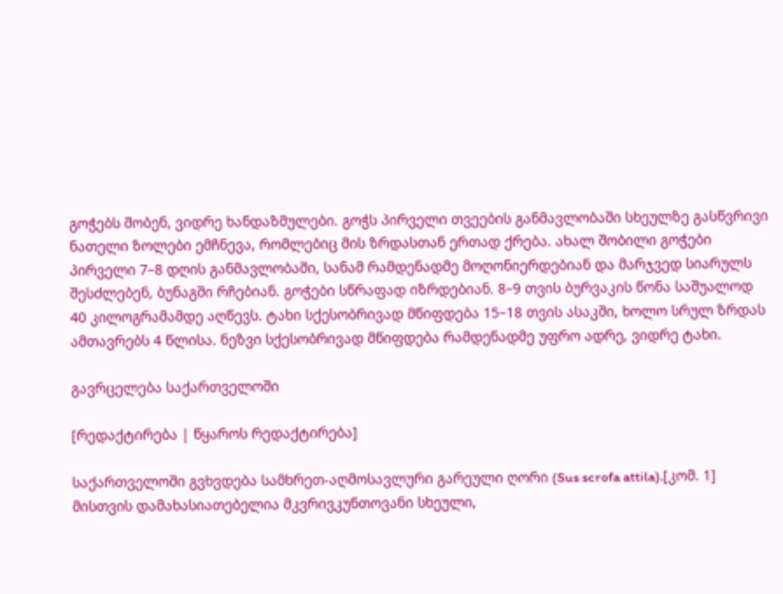გოჭებს შობენ, ვიდრე ხანდაზმულები. გოჭს პირველი თვეების განმავლობაში სხეულზე გასწვრივი ნათელი ზოლები ემჩნევა, რომლებიც მის ზრდასთან ერთად ქრება. ახალ შობილი გოჭები პირველი 7–8 დღის განმავლობაში, სანამ რამდენადმე მოღონიერდებიან და მარჯვედ სიარულს შესძლებენ, ბუნაგში რჩებიან. გოჭები სწრაფად იზრდებიან. 8–9 თვის ბურვაკის წონა საშუალოდ 40 კილოგრამამდე აღწევს. ტახი სქესობრივად მწიფდება 15–18 თვის ასაკში, ხოლო სრულ ზრდას ამთავრებს 4 წლისა. ნეზვი სქესობრივად მწიფდება რამდენადმე უფრო ადრე, ვიდრე ტახი.

გავრცელება საქართველოში

[რედაქტირება | წყაროს რედაქტირება]

საქართველოში გვხვდება სამხრეთ-აღმოსავლური გარეული ღორი (Sus scrofa attila).[კომ. 1] მისთვის დამახასიათებელია მკვრივკუნთოვანი სხეული,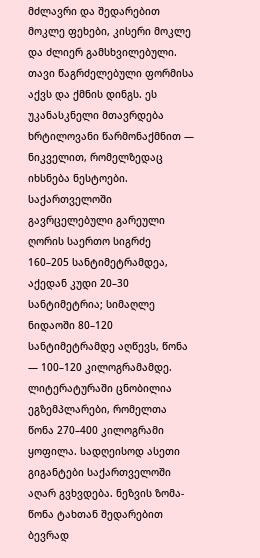მძლავრი და შედარებით მოკლე ფეხები, კისერი მოკლე და ძლიერ გამსხვილებული. თავი წაგრძელებული ფორმისა აქვს და ქმნის დინგს. ეს უკანასკნელი მთავრდება ხრტილოვანი წარმონაქმნით — ნიკველით, რომელზედაც იხსნება ნესტოები. საქართველოში გავრცელებული გარეული ღორის საერთო სიგრძე 160–205 სანტიმეტრამდეა, აქედან კუდი 20–30 სანტიმეტრია; სიმაღლე ნიდაოში 80–120 სანტიმეტრამდე აღწევს, წონა — 100–120 კილოგრამამდე. ლიტერატურაში ცნობილია ეგზემპლარები, რომელთა წონა 270–400 კილოგრამი ყოფილა. სადღეისოდ ასეთი გიგანტები საქართველოში აღარ გვხვდება. ნეზვის ზომა-წონა ტახთან შედარებით ბევრად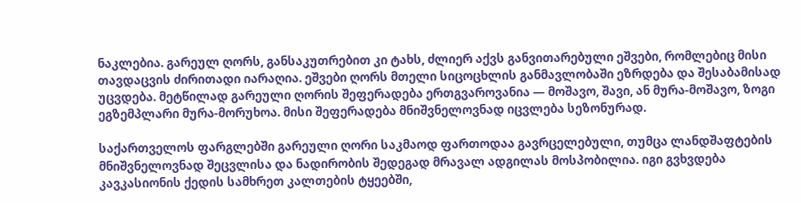ნაკლებია. გარეულ ღორს, განსაკუთრებით კი ტახს, ძლიერ აქვს განვითარებული ეშვები, რომლებიც მისი თავდაცვის ძირითადი იარაღია. ეშვები ღორს მთელი სიცოცხლის განმავლობაში ეზრდება და შესაბამისად უცვდება. მეტწილად გარეული ღორის შეფერადება ერთგვაროვანია — მოშავო, შავი, ან მურა-მოშავო, ზოგი ეგზემპლარი მურა-მორუხოა. მისი შეფერადება მნიშვნელოვნად იცვლება სეზონურად.

საქართველოს ფარგლებში გარეული ღორი საკმაოდ ფართოდაა გავრცელებული, თუმცა ლანდშაფტების მნიშვნელოვნად შეცვლისა და ნადირობის შედეგად მრავალ ადგილას მოსპობილია. იგი გვხვდება კავკასიონის ქედის სამხრეთ კალთების ტყეებში,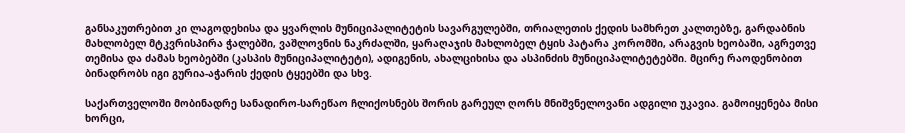განსაკუთრებით კი ლაგოდეხისა და ყვარლის მუნიციპალიტეტის სავარგულებში, თრიალეთის ქედის სამხრეთ კალთებზე, გარდაბნის მახლობელ მტკვრისპირა ჭალებში, ვაშლოვნის ნაკრძალში, ყარაღაჯის მახლობელ ტყის პატარა კორომში, არაგვის ხეობაში, აგრეთვე თემისა და ძამას ხეობებში (კასპის მუნიციპალიტეტი), ადიგენის, ახალციხისა და ასპინძის მუნიციპალიტეტებში. მცირე რაოდენობით ბინადრობს იგი გურია-აჭარის ქედის ტყეებში და სხვ.

საქართველოში მობინადრე სანადირო-სარეწაო ჩლიქოსნებს შორის გარეულ ღორს მნიშვნელოვანი ადგილი უკავია. გამოიყენება მისი ხორცი,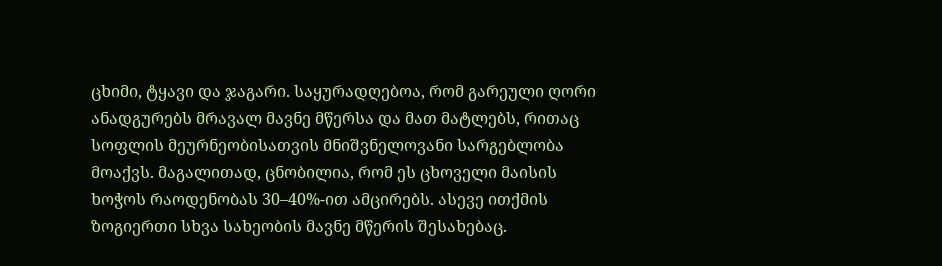ცხიმი, ტყავი და ჯაგარი. საყურადღებოა, რომ გარეული ღორი ანადგურებს მრავალ მავნე მწერსა და მათ მატლებს, რითაც სოფლის მეურნეობისათვის მნიშვნელოვანი სარგებლობა მოაქვს. მაგალითად, ცნობილია, რომ ეს ცხოველი მაისის ხოჭოს რაოდენობას 30–40%-ით ამცირებს. ასევე ითქმის ზოგიერთი სხვა სახეობის მავნე მწერის შესახებაც.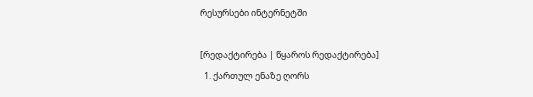რესურსები ინტერნეტში

[რედაქტირება | წყაროს რედაქტირება]
  1. ქართულ ენაზე ღორს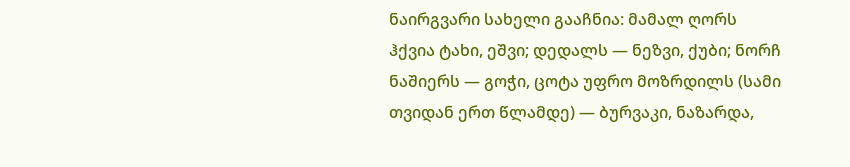ნაირგვარი სახელი გააჩნია: მამალ ღორს ჰქვია ტახი, ეშვი; დედალს — ნეზვი, ქუბი; ნორჩ ნაშიერს — გოჭი, ცოტა უფრო მოზრდილს (სამი თვიდან ერთ წლამდე) — ბურვაკი, ნაზარდა,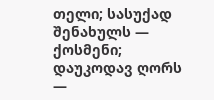თელი; სასუქად შენახულს — ქოსმენი; დაუკოდავ ღორს —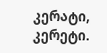კერატი, კერეტი.